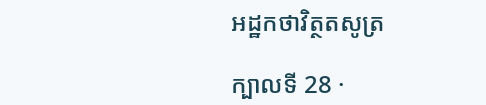អដ្ឋកថាវិត្ថតសូត្រ

ក្បាលទី 28 ·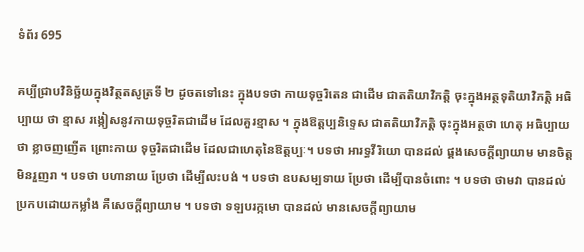ទំព័រ 695

គប្បីជ្រាបវិនិច្ឆ័យក្នុងវិត្ថតសូត្រទី ២ ដូចតទៅនេះ ក្នុងបទថា កាយទុច្ចរិតេន ជាដើម ជាតតិយាវិភត្តិ ចុះក្នុងអត្ថទុតិយាវិភត្តិ អធិប្បាយ ថា ខ្មាស រង្កៀសនូវកាយទុច្ចរិតជាដើម ដែលគួរខ្មាស ។ ក្នុងឱត្តប្បនិទ្ទេស ជាតតិយាវិភត្តិ ចុះក្នុងអត្ថថា ហេតុ អធិប្បាយថា ខ្លាចញញើត ព្រោះកាយ ទុច្ចរិតជាដើម ដែលជាហេតុនៃឱត្តប្បៈ។ បទថា អារទ្ធវីរិយោ បានដល់ ផ្គងសេចក្តីព្យាយាម មានចិត្តមិនរួញរា ។ បទថា បហានាយ ប្រែថា ដើម្បីលះបង់ ។ បទថា ឧបសម្បទាយ ប្រែថា ដើម្បីបានចំពោះ ។ បទថា ថាមវា បានដល់ ប្រកបដោយកម្លាំង គឺសេចក្តីព្យាយាម ។ បទថា ទឡបរក្កមោ បានដល់ មានសេចក្តីព្យាយាម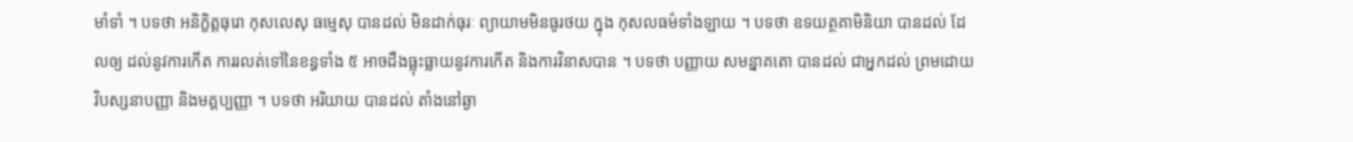មាំទាំ ។ បទថា អនិក្ខិត្តធុរោ កុសលេសុ ធម្មេសុ បានដល់ មិនដាក់ធុរៈ ព្យាយាមមិនធូរថយ ក្នុង កុសលធម៌ទាំងឡាយ ។ បទថា ឧទយត្ថគាមិនិយា បានដល់ ដែលឲ្យ ដល់នូវការកើត ការរលត់ទៅនៃខន្ធទាំង ៥ អាចដឹងធ្លុះធ្លាយនូវការកើត និងការវិនាសបាន ។ បទថា បញ្ញាយ សមន្នាគតោ បានដល់ ជាអ្នកដល់ ព្រមដោយវិបស្សនាបញ្ញា និងមគ្គប្បញ្ញា ។ បទថា អរិយាយ បានដល់ តាំងនៅឆ្ងា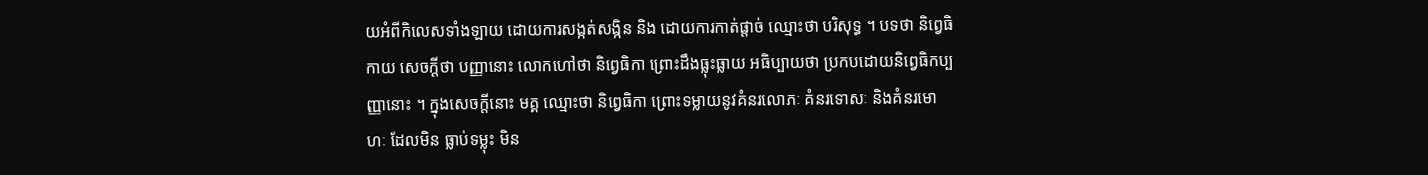យអំពីកិលេសទាំងឡាយ ដោយការសង្កត់សង្កិន និង ដោយការកាត់ផ្តាច់ ឈ្មោះថា បរិសុទ្ធ ។ បទថា និព្វេធិកាយ សេចក្តីថា បញ្ញានោះ លោកហៅថា និព្វេធិកា ព្រោះដឹងធ្លុះធ្លាយ អធិប្បាយថា ប្រកបដោយនិព្វេធិកប្បញ្ញានោះ ។ ក្នុងសេចក្តីនោះ មគ្គ ឈ្មោះថា និព្វេធិកា ព្រោះទម្លាយនូវគំនរលោភៈ គំនរទោសៈ និងគំនរមោហៈ ដែលមិន ធ្លាប់ទម្លុះ មិន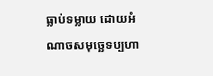ធ្លាប់ទម្លាយ ដោយអំណាចសមុច្ឆេទប្បហា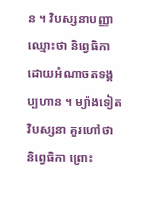ន ។ វិបស្សនាបញ្ញា ឈ្មោះថា និព្វេធិកា ដោយអំណាចតទង្គប្បហាន ។ ម្យ៉ាងទៀត វិបស្សនា គួរហៅថា និព្វេធិកា ព្រោះ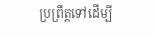ប្រព្រឹត្តទៅដើម្បី